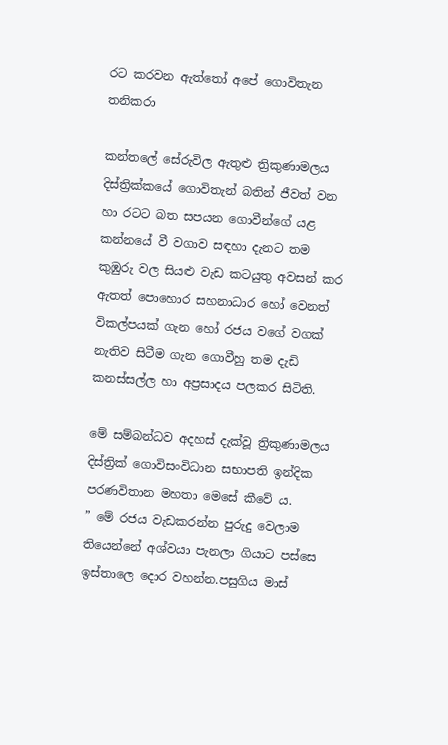රට කරවන ඇත්තෝ අපේ ගොවිතැන තනිකරා

කන්තලේ සේරුවිල ඇතුළු ත්‍රිකුණාමලය දිස්ත්‍රික්කයේ ගොවිතැන් බතින් ජීවත් වන හා රටට බත සපයන ගොවීන්ගේ යළ කන්නයේ වී වගාව සඳහා දැනට තම කුඹුරු වල සියළු වැඩ කටයුතු අවසන් කර ඇතත් පොහොර සහනාධාර හෝ වෙනත් විකල්පයක් ගැන හෝ රජය වගේ වගක් නැතිව සිටීම ගැන ගොවීහු තම දැඩි කනස්සල්ල හා අප්‍රසාදය පලකර සිටිති.

මේ සම්බන්ධව අදහස් දැක්වූ ත්‍රිකුණාමලය දිස්ත්‍රික් ගොවිසංවිධාන සභාපති ඉන්දික පරණවිතාන මහතා මෙසේ කීවේ ය.
” මේ රජය වැඩකරන්න පුරුදු වෙලාම තියෙන්නේ අශ්වයා පැනලා ගියාට පස්සෙ ඉස්තාලෙ දොර වහන්න.පසුගිය මාස්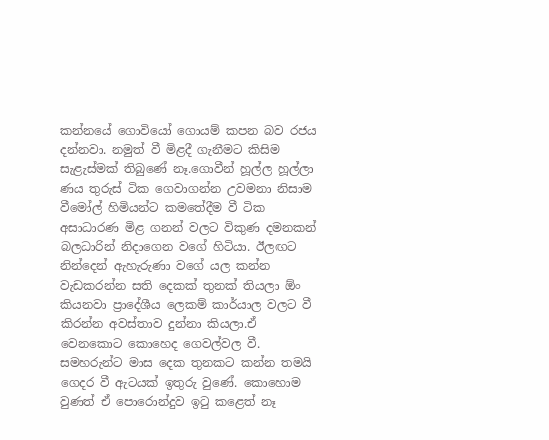කන්නයේ ගොවියෝ ගොයම් කපන බව රජය දන්නවා. නමුත් වී මිළදී ගැනීමට කිසිම සැළැස්මක් තිබුණේ නෑ.ගොවීන් හූල්ල හූල්ලා ණය තුරුස් ටික ගෙවාගන්න උවමනා නිසාම වීමෝල් හිමියන්ට කමතේදීම වී ටික අසාධාරණ මිළ ගනන් වලට විකුණ දමනකන් බලධාරින් නිදාගෙන වගේ හිටියා. ඊලඟට නින්දෙන් ඇහැරුණා වගේ යල කන්න වැඩකරන්න සති දෙකක් තුනක් තියලා ඕං කියනවා ප්‍රාදේශීය ලෙකම් කාර්යාල වලට වී කිරන්න අවස්තාව දුන්නා කියලා.ඒ වෙනකොට කොහෙද ගෙවල්වල වී. සමහරුන්ට මාස දෙක තුනකට කන්න තමයි ගෙදර වී ඇටයක් ඉතුරු වුණේ. කොහොම වුණත් ඒ පොරොන්දුව ඉටු කළෙත් නෑ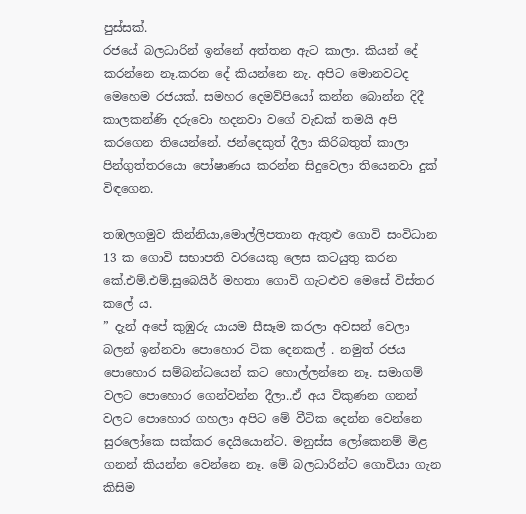පුස්සක්.
රජයේ බලධාරින් ඉන්නේ අත්තන ඇට කාලා. කියන් දේ කරන්නෙ නෑ.කරන දේ කියන්නෙ නැ. අපිට මොනවටද මෙහෙම රජයක්. සමහර දෙමව්පියෝ කන්න බොන්න දිදී කාලකන්ණි දරුවො හදනවා වගේ වැඩක් තමයි අපි කරගෙන තියෙන්නේ. ජන්දෙකුත් දීලා කිරිබතුත් කාලා පින්ගුත්තරයො පෝෂාණය කරන්න සිදුවෙලා තියෙනවා දුක් විඳගෙන.

තඹලගමුව කින්නියා,මොල්ලිපතාන ඇතුළු ගොවි සංවිධාන 13 ක ගොවි සභාපති වරයෙකු ලෙස කටයුතු කරන කේ.එම්.එම්.සුබෙයිර් මහතා ගොවි ගැටළුව මෙසේ විස්තර කලේ ය.
” දැන් අපේ කුඹුරු යායම සීසෑම කරලා අවසන් වෙලා බලන් ඉන්නවා පොහොර ටික දෙනකල් . නමුත් රජය පොහොර සම්බන්ධයෙන් කට හොල්ලන්නෙ නෑ. සමාගම් වලට පොහොර ගෙන්වන්න දීලා..ඒ අය විකුණන ගනන් වලට පොහොර ගහලා අපිට මේ වීටික දෙන්න වෙන්නෙ සුරලෝකෙ සක්කර දෙයියොන්ට. මනුස්ස ලෝකෙනම් මිළ ගනන් කියන්න වෙන්නෙ නෑ. මේ බලධාරින්ට ගොවියා ගැන කිසිම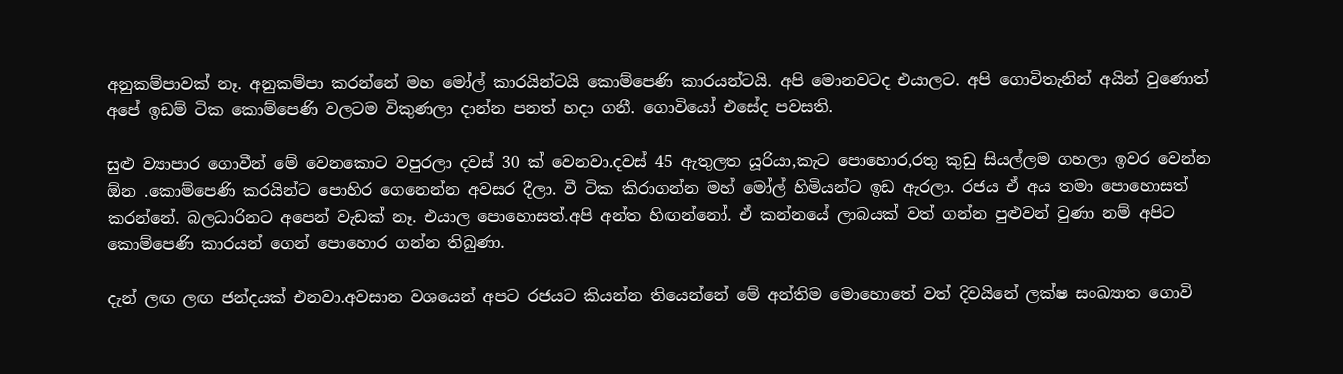අනුකම්පාවක් නෑ. අනුකම්පා කරන්නේ මහ මෝල් කාරයින්ටයි කොම්පෙණි කාරයන්ටයි. අපි මොනවටද එයාලට. අපි ගොවිතැනින් අයින් වුණොත් අපේ ඉඩම් ටික කොම්පෙණි වලටම විකුණලා දාන්න පනත් හදා ගනී. ගොවියෝ එසේද පවසති.

සුළු ව්‍යාපාර ගොවීන් මේ වෙනකොට වපුරලා දවස් 30 ක් වෙනවා.දවස් 45 ඇතුලත යූරියා,කැට පොහොර,රතු කුඩු සියල්ලම ගහලා ඉවර වෙන්න ඕන .කොම්පෙණි කරයින්ට පොහිර ගෙනෙන්න අවසර දීලා. වී ටික කිරාගන්න මහ් මෝල් හිමියන්ට ඉඩ ඇරලා. රජය ඒ අය තමා පොහොසත් කරන්නේ. බලධාරිනට අපෙන් වැඩක් නෑ. එයාල පොහොසත්.අපි අන්ත හිඟන්නෝ. ඒ කන්නයේ ලාබයක් වත් ගන්න පුළුවන් වුණා නම් අපිට කොම්පෙණි කාරයන් ගෙන් පොහොර ගන්න තිබුණා.

දැන් ලඟ ලඟ ජන්දයක් එනවා.අවසාන වශයෙන් අපට රජයට කියන්න තියෙන්නේ මේ අන්තිම මොහොතේ වත් දිවයිනේ ලක්ෂ සංඛ්‍යාත ගොවි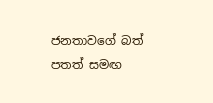ජනතාවගේ බත් පතත් සමඟ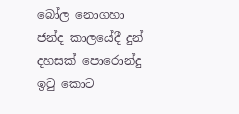බෝල නොගහා ජන්ද කාලයේදී දුන් දහසක් පොරොන්දු ඉටු කොට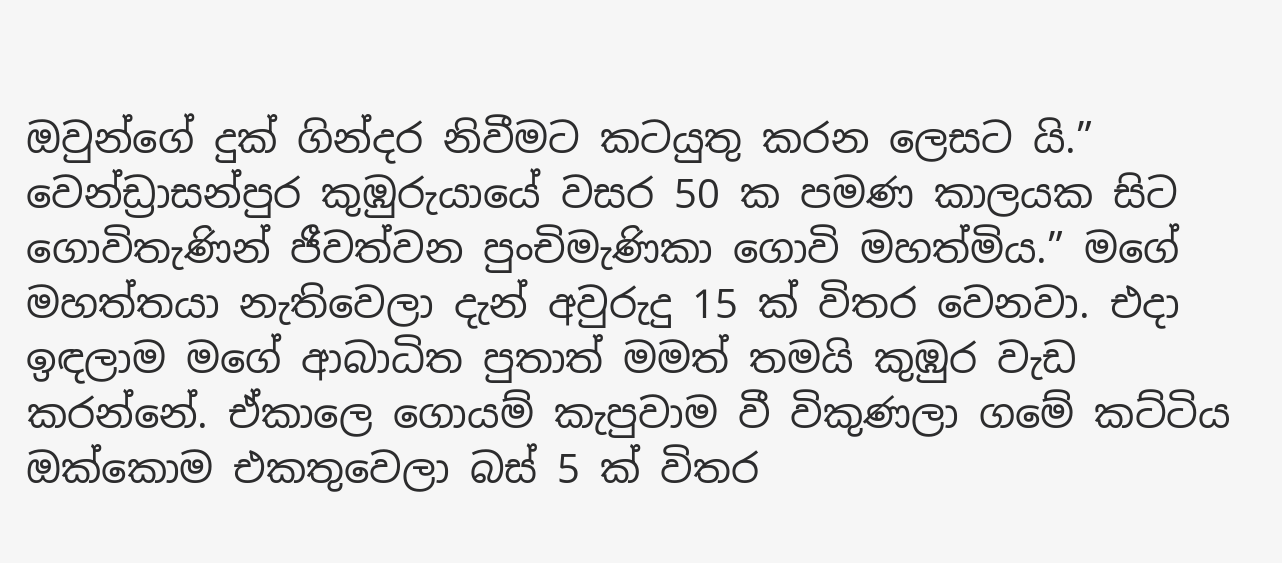ඔවුන්ගේ දුක් ගින්දර නිවීමට කටයුතු කරන ලෙසට යි.”
වෙන්ඩ්‍රාසන්පුර කුඹුරුයායේ වසර 50 ක පමණ කාලයක සිට ගොවිතැණින් ජීවත්වන පුංචිමැණිකා ගොවි මහත්මිය.” මගේ මහත්තයා නැතිවෙලා දැන් අවුරුදු 15 ක් විතර වෙනවා. එදා ඉඳලාම මගේ ආබාධිත පුතාත් මමත් තමයි කුඹුර වැඩ කරන්නේ. ඒකාලෙ ගොයම් කැපුවාම වී විකුණලා ගමේ කට්ටිය ඔක්කොම එකතුවෙලා බස් 5 ක් විතර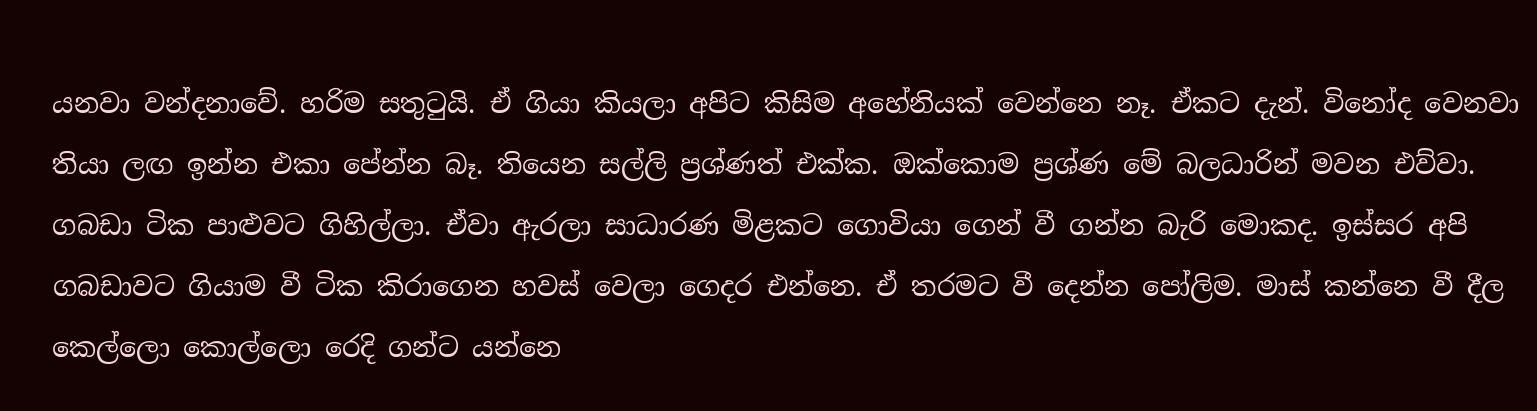යනවා වන්දනාවේ. හරිම සතුටුයි. ඒ ගියා කියලා අපිට කිසිම අහේනියක් වෙන්නෙ නෑ. ඒකට දැන්. විනෝද වෙනවා තියා ලඟ ඉන්න එකා පේන්න බෑ. තියෙන සල්ලි ප්‍රශ්ණත් එක්ක. ඔක්කොම ප්‍රශ්ණ මේ බලධාරින් මවන එව්වා. ගබඩා ටික පාළුවට ගිහිල්ලා. ඒවා ඇරලා සාධාරණ මිළකට ගොවියා ගෙන් වී ගන්න බැරි මොකද. ඉස්සර අපි ගබඩාවට ගියාම වී ටික කිරාගෙන හවස් වෙලා ගෙදර එන්නෙ. ඒ තරමට වී දෙන්න පෝලිම. මාස් කන්නෙ වී දීල කෙල්ලො කොල්ලො රෙදි ගන්ට යන්නෙ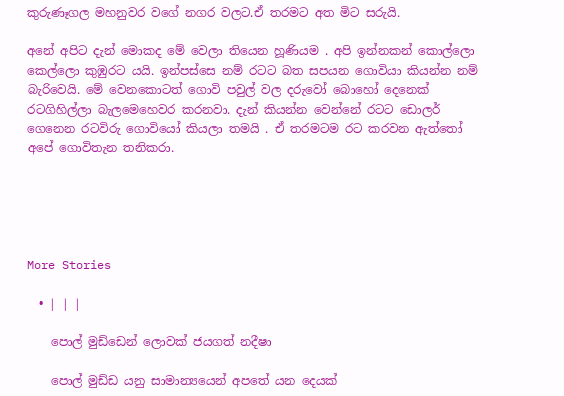කුරුණෑගල මහනුවර වගේ නගර වලට.ඒ තරමට අත මිට සරුයි.

අනේ අපිට දැන් මොකද මේ වෙලා තියෙන හූණියම . අපි ඉන්නකන් කොල්ලො කෙල්ලො කුඹුරට යයි. ඉන්පස්සෙ නම් රටට බත සපයන ගොවියා කියන්න නම් බැරිවෙයි. මේ වෙනකොටත් ගොවි පවුල් වල දරුවෝ බොහෝ දෙනෙක් රටගිහිල්ලා බැලමෙහෙවර කරනවා. දැන් කියන්න වෙන්නේ රටට ඩොලර් ගෙනෙන රටවිරු ගොවියෝ කියලා තමයි . ඒ තරමටම රට කරවන ඇත්තෝ අපේ ගොවිතැන තනිකරා.





More Stories

  • | | |

    පොල් මුඩ්ඩෙන් ලොවක් ජයගත් නදීෂා

    පොල් මුඩ්ඩ යනු සාමාන්‍යයෙන් අපතේ යන දෙයක්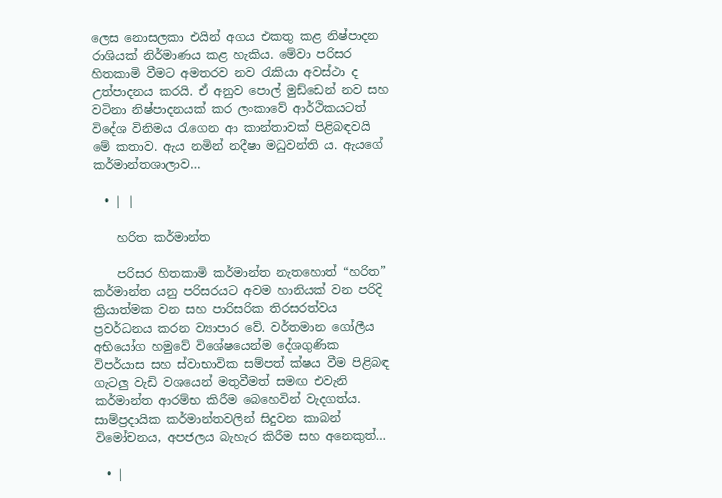ලෙස නොසලකා එයින් අගය එකතු කළ නිෂ්පාදන රාශියක් නිර්මාණය කළ හැකිය. මේවා පරිසර හිතකාමි වීමට අමතරව නව රැකියා අවස්ථා ද උත්පාදනය කරයි. ඒ අනුව පොල් මුඩ්ඩෙන් නව සහ වටිනා නිෂ්පාදනයක් කර ලංකාවේ ආර්ථිකයටත් විදේශ විනිමය රැගෙන ආ කාන්තාවක් පිළිබඳවයි මේ කතාව. ඇය නමින් නදීෂා මධුවන්ති ය. ඇයගේ කර්මාන්තශාලාව…

  • | |

    හරිත කර්මාන්ත

    පරිසර හිතකාමි කර්මාන්ත නැතහොත් “හරිත” කර්මාන්ත යනු පරිසරයට අවම හානියක් වන පරිදි ක්‍රියාත්මක වන සහ පාරිසරික තිරසරත්වය ප්‍රවර්ධනය කරන ව්‍යාපාර වේ. වර්තමාන ගෝලීය අභියෝග හමුවේ විශේෂයෙන්ම දේශගුණික විපර්යාස සහ ස්වාභාවික සම්පත් ක්ෂය වීම පිළිබඳ ගැටලු වැඩි වශයෙන් මතුවීමත් සමඟ එවැනි කර්මාන්ත ආරම්භ කිරීම බෙහෙවින් වැදගත්ය. සාම්ප්‍රදායික කර්මාන්තවලින් සිදුවන කාබන් විමෝචනය, අපජලය බැහැර කිරීම සහ අනෙකුත්…

  • |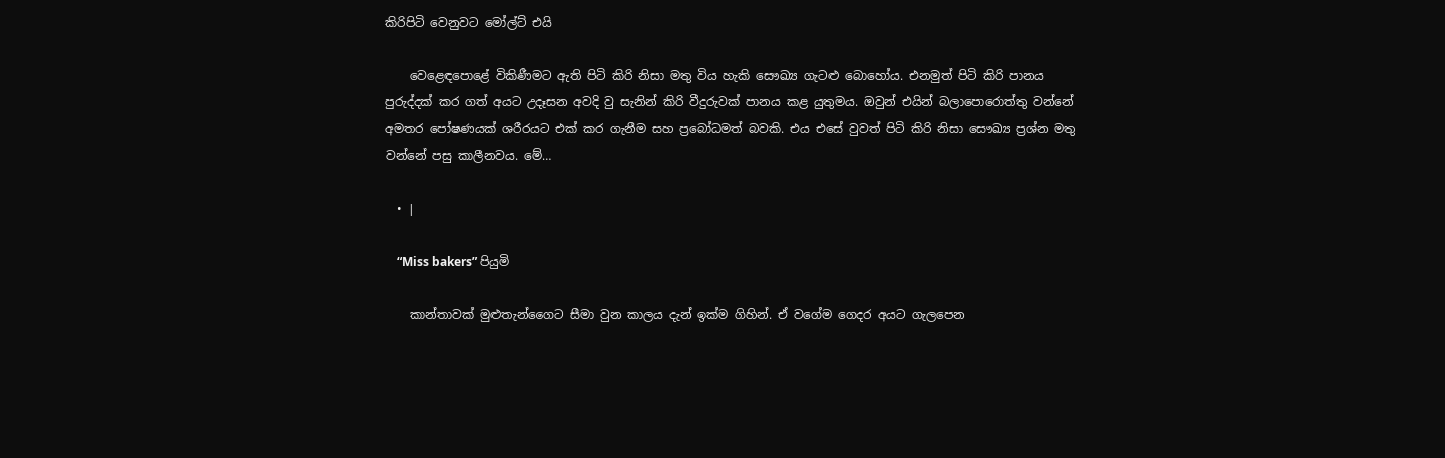කිරිපිටි වෙනුවට මෝල්ට් එයි

    වෙළෙඳපොළේ විකිණීමට ඇති පිටි කිරි නිසා මතු විය හැකි සෞඛ්‍ය ගැටළු බොහෝය. එනමුත් පිටි කිරි පානය පුරුද්දක් කර ගත් අයට උදෑසන අවදි වු සැනින් කිරි වීදුරුවක් පානය කළ යුතුමය. ඔවුන් එයින් බලාපොරොත්තු වන්නේ අමතර පෝෂණයක් ශරීරයට එක් කර ගැනීම සහ ප්‍රබෝධමත් බවකි. එය එසේ වුවත් පිටි කිරි නිසා සෞඛ්‍ය ප්‍රශ්න මතු වන්නේ පසු කාලීනවය. මේ…

  • |

    “Miss bakers” පියුමි

    කාන්තාවක් මුළුතැන්ගෛට සීමා වුන කාලය දැන් ඉක්ම ගිහින්. ඒ වගේම ගෙදර අයට ගැලපෙන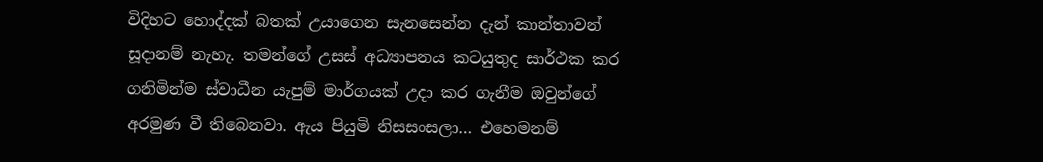විදිහට හොද්දක් බතක් උයාගෙන සැනසෙන්න දැන් කාන්තාවන් සූදානම් නැහැ. තමන්ගේ උසස් අධ්‍යාපනය කටයුතුද සාර්ථක කර ගනිමින්ම ස්වාධීන යැපුම් මාර්ගයක් උදා කර ගැනීම ඔවුන්ගේ අරමුණ වී තිබෙනවා. ඇය පියුමි නිසසංසලා… එහෙමනම්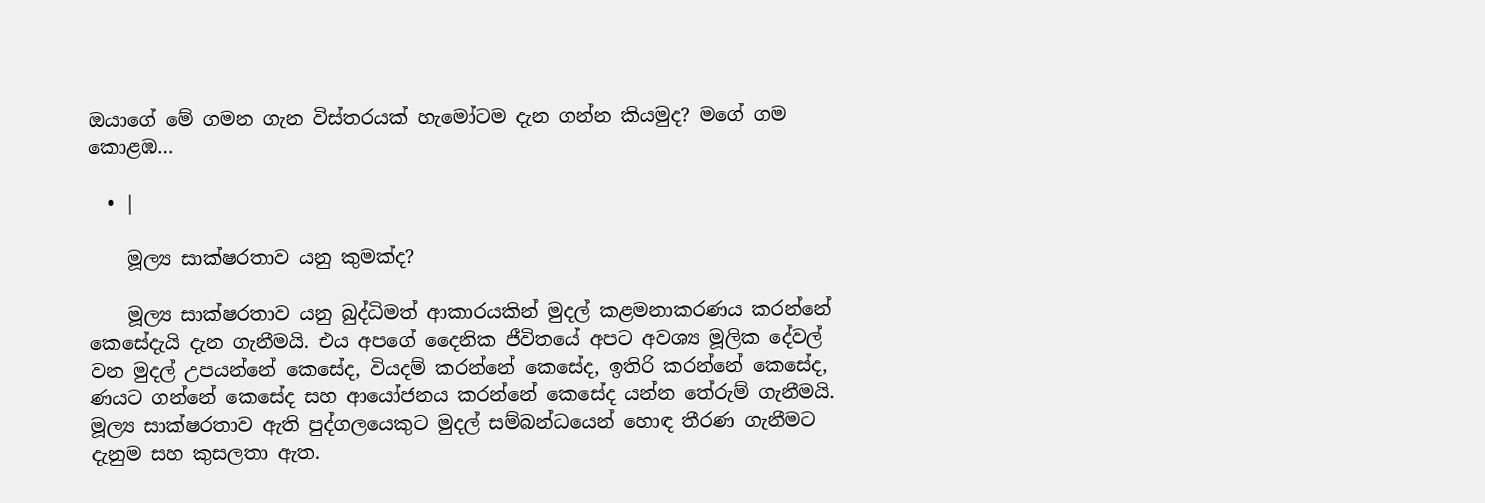ඔයාගේ මේ ගමන ගැන විස්තරයක් හැමෝටම දැන ගන්න කියමුද? මගේ ගම කොළඹ…

  • |

    මූල්‍ය සාක්ෂරතාව යනු කුමක්ද?

    මූල්‍ය සාක්ෂරතාව යනු බුද්ධිමත් ආකාරයකින් මුදල් කළමනාකරණය කරන්නේ කෙසේදැයි දැන ගැනීමයි. එය අපගේ දෛනික ජීවිතයේ අපට අවශ්‍ය මූලික දේවල් වන මුදල් උපයන්නේ කෙසේද, වියදම් කරන්නේ කෙසේද, ඉතිරි කරන්නේ කෙසේද, ණයට ගන්නේ කෙසේද සහ ආයෝජනය කරන්නේ කෙසේද යන්න තේරුම් ගැනීමයි. මූල්‍ය සාක්ෂරතාව ඇති පුද්ගලයෙකුට මුදල් සම්බන්ධයෙන් හොඳ තීරණ ගැනීමට දැනුම සහ කුසලතා ඇත.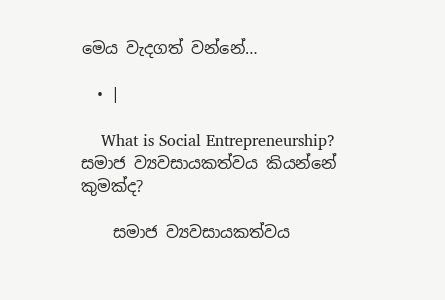මෙය වැදගත් වන්නේ…

  • |

    What is Social Entrepreneurship? සමාජ ව්‍යවසායකත්වය කියන්නේ කුමක්ද?

    සමාජ ව්‍යවසායකත්වය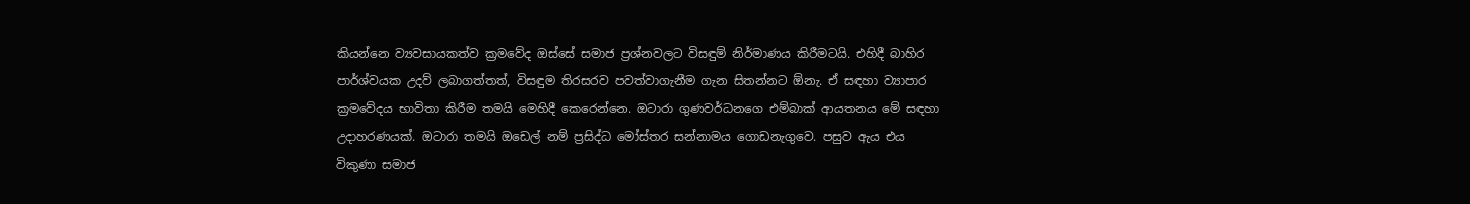කියන්නෙ ව්‍යවසායකත්ව ක්‍රමවේද ඔස්සේ සමාජ ප්‍රශ්නවලට විසඳුම් නිර්මාණය කිරීමටයි. එහිදී බාහිර පාර්ශ්වයක උදව් ලබාගත්තත්, විසඳුම තිරසරව පවත්වාගැනීම ගැන සිතන්නට ඕනැ. ඒ සඳහා ව්‍යාපාර ක්‍රමවේදය භාවිතා කිරීම තමයි මෙහිදී කෙරෙන්නෙ. ඔටාරා ගුණවර්ධනගෙ එම්බාක් ආයතනය මේ සඳහා උදාහරණයක්. ඔටාරා තමයි ඔඩෙල් නම් ප්‍රසිද්ධ මෝස්තර සන්නාමය ගොඩනැගුවෙ. පසුව ඇය එය විකුණා සමාජ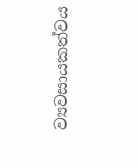ව්‍යවසායකත්වය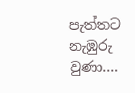පැත්තට නැඹුරු වුණා….